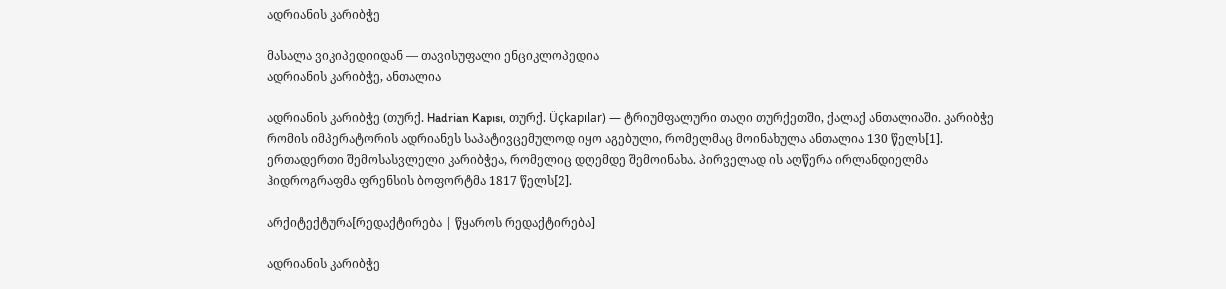ადრიანის კარიბჭე

მასალა ვიკიპედიიდან — თავისუფალი ენციკლოპედია
ადრიანის კარიბჭე, ანთალია

ადრიანის კარიბჭე (თურქ. Hadrian Kapısı, თურქ. Üçkapılar) — ტრიუმფალური თაღი თურქეთში, ქალაქ ანთალიაში. კარიბჭე რომის იმპერატორის ადრიანეს საპატივცემულოდ იყო აგებული, რომელმაც მოინახულა ანთალია 130 წელს[1].  ერთადერთი შემოსასვლელი კარიბჭეა, რომელიც დღემდე შემოინახა. პირველად ის აღწერა ირლანდიელმა ჰიდროგრაფმა ფრენსის ბოფორტმა 1817 წელს[2].

არქიტექტურა[რედაქტირება | წყაროს რედაქტირება]

ადრიანის კარიბჭე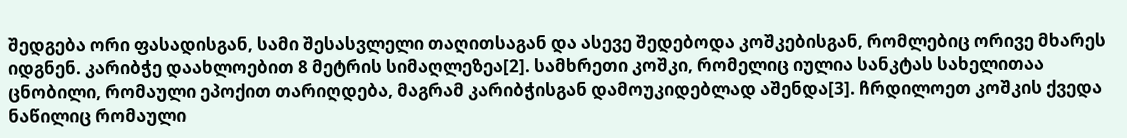შედგება ორი ფასადისგან, სამი შესასვლელი თაღითსაგან და ასევე შედებოდა კოშკებისგან, რომლებიც ორივე მხარეს იდგნენ. კარიბჭე დაახლოებით 8 მეტრის სიმაღლეზეა[2]. სამხრეთი კოშკი, რომელიც იულია სანკტას სახელითაა ცნობილი, რომაული ეპოქით თარიღდება, მაგრამ კარიბჭისგან დამოუკიდებლად აშენდა[3]. ჩრდილოეთ კოშკის ქვედა ნაწილიც რომაული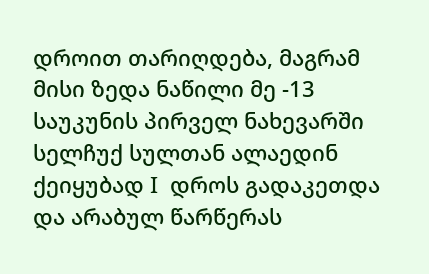დროით თარიღდება, მაგრამ მისი ზედა ნაწილი მე -13 საუკუნის პირველ ნახევარში სელჩუქ სულთან ალაედინ ქეიყუბად I  დროს გადაკეთდა და არაბულ წარწერას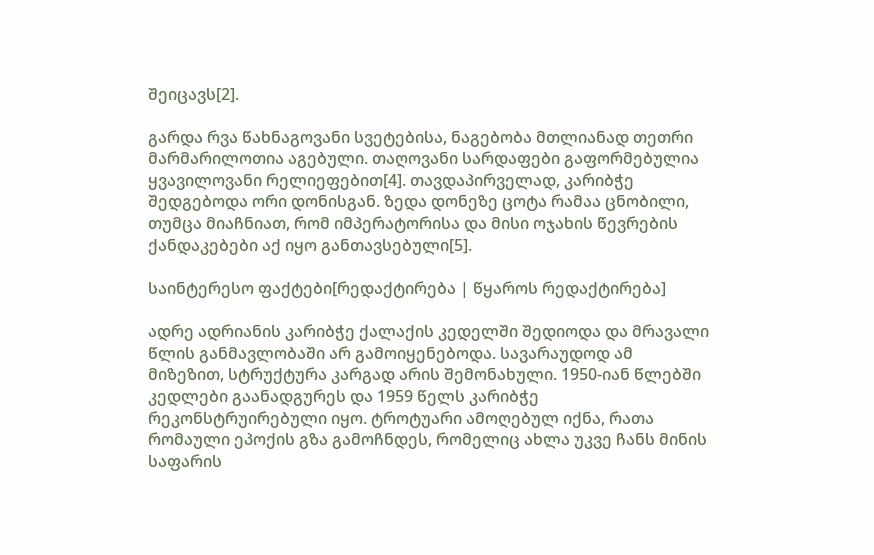შეიცავს[2].

გარდა რვა წახნაგოვანი სვეტებისა, ნაგებობა მთლიანად თეთრი მარმარილოთია აგებული. თაღოვანი სარდაფები გაფორმებულია ყვავილოვანი რელიეფებით[4]. თავდაპირველად, კარიბჭე შედგებოდა ორი დონისგან. ზედა დონეზე ცოტა რამაა ცნობილი, თუმცა მიაჩნიათ, რომ იმპერატორისა და მისი ოჯახის წევრების ქანდაკებები აქ იყო განთავსებული[5].

საინტერესო ფაქტები[რედაქტირება | წყაროს რედაქტირება]

ადრე ადრიანის კარიბჭე ქალაქის კედელში შედიოდა და მრავალი წლის განმავლობაში არ გამოიყენებოდა. სავარაუდოდ ამ მიზეზით, სტრუქტურა კარგად არის შემონახული. 1950-იან წლებში კედლები გაანადგურეს და 1959 წელს კარიბჭე რეკონსტრუირებული იყო. ტროტუარი ამოღებულ იქნა, რათა რომაული ეპოქის გზა გამოჩნდეს, რომელიც ახლა უკვე ჩანს მინის საფარის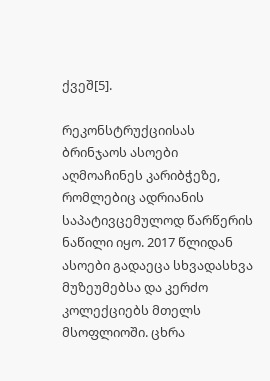ქვეშ[5].

რეკონსტრუქციისას ბრინჯაოს ასოები აღმოაჩინეს კარიბჭეზე, რომლებიც ადრიანის საპატივცემულოდ წარწერის ნაწილი იყო. 2017 წლიდან ასოები გადაეცა სხვადასხვა მუზეუმებსა და კერძო კოლექციებს მთელს მსოფლიოში. ცხრა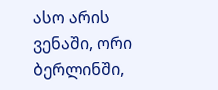ასო არის ვენაში, ორი ბერლინში,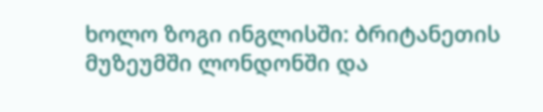ხოლო ზოგი ინგლისში: ბრიტანეთის მუზეუმში ლონდონში და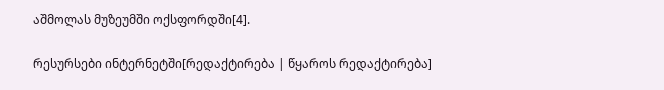აშმოლას მუზეუმში ოქსფორდში[4].

რესურსები ინტერნეტში[რედაქტირება | წყაროს რედაქტირება]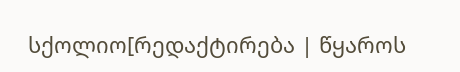სქოლიო[რედაქტირება | წყაროს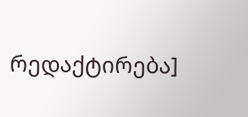რედაქტირება]